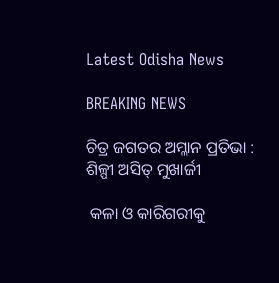Latest Odisha News

BREAKING NEWS

ଚିତ୍ର ଜଗତର ଅମ୍ଳାନ ପ୍ରତିଭା : ଶିଳ୍ପୀ ଅସିତ୍ ମୁଖାର୍ଜୀ

 କଳା ଓ କାରିଗରୀକୁ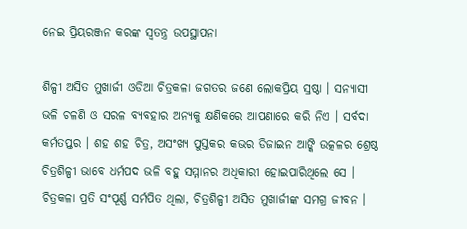ନେଇ ପ୍ରିୟରଞ୍ଜନ କରଙ୍କ ସ୍ୱତନ୍ତ୍ର ଉପସ୍ଥାପନା

ଶିଳ୍ପୀ ଅସିତ ମୁଖାର୍ଜୀ ଓଡିଆ ଚିତ୍ରକଳା ଜଗତର ଜଣେ ଲୋକପ୍ରିୟ ସ୍ରଷ୍ଠା । ସନ୍ୟାସୀ ଭଳି ଚଳଣି ଓ ସରଳ ବ୍ୟବହାର ଅନ୍ୟକୁ କ୍ଷଣିକରେ ଆପଣାରେ କରି ନିଏ । ସର୍ବଦା କର୍ମତପ୍ତର । ଶହ ଶହ ଚିତ୍ର, ଅସଂଖ୍ୟ ପୁସ୍ତକର କଭର ଡିଜାଇନ ଆଙ୍କି ଉତ୍କଳର ଶ୍ରେଷ୍ଠ ଚିତ୍ରଶିଳ୍ପୀ ଭାବେ ଧର୍ମପଦ ଭଳି ବହୁ ସମ୍ମାନର ଅଧିକାରୀ ହୋଇପାରିଥିଲେ ସେ । ଚିତ୍ରକଳା ପ୍ରତି ସଂପୂର୍ଣ୍ଣ ସର୍ମପିତ ଥିଲା, ଚିତ୍ରଶିଳ୍ପୀ ଅସିତ ମୁଖାର୍ଜୀଙ୍କ ସମଗ୍ର ଜୀବନ ।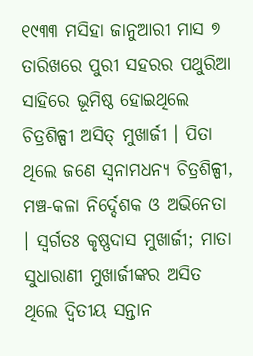୧୯୩୩ ମସିହା ଜାନୁଆରୀ ମାସ ୭ ତାରିଖରେ ପୁରୀ ସହରର ପଥୁରିଆ ସାହିରେ ଭୂମିଷ୍ଠ ହୋଇଥିଲେ ଚିତ୍ରଶିଳ୍ପୀ ଅସିତ୍ ମୁଖାର୍ଜୀ । ପିତା ଥିଲେ ଜଣେ ସ୍ୱନାମଧନ୍ୟ ଚିତ୍ରଶିଳ୍ପୀ, ମଞ୍ଚ-କଳା ନିର୍ଦ୍ଦେଶକ ଓ ଅଭିନେତା । ସ୍ୱର୍ଗତଃ କୃଷ୍ଣଦାସ ମୁଖାର୍ଜୀ; ମାତା ସୁଧାରାଣୀ ମୁଖାର୍ଜୀଙ୍କର ଅସିତ ଥିଲେ ଦ୍ୱିତୀୟ ସନ୍ତାନ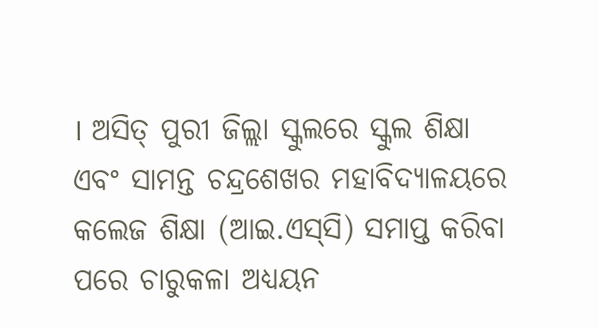। ଅସିତ୍ ପୁରୀ ଜିଲ୍ଲା ସ୍କୁଲରେ ସ୍କୁଲ ଶିକ୍ଷା ଏବଂ ସାମନ୍ତ ଚନ୍ଦ୍ରଶେଖର ମହାବିଦ୍ୟାଳୟରେ କଲେଜ ଶିକ୍ଷା (ଆଇ.ଏସ୍‌ସି) ସମାପ୍ତ କରିବା ପରେ ଚାରୁକଳା ଅଧ୍ୟୟନ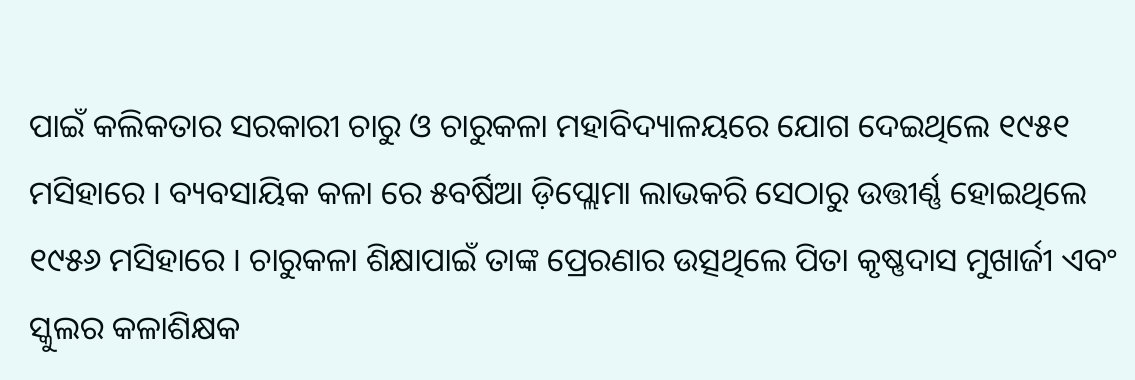ପାଇଁ କଲିକତାର ସରକାରୀ ଚାରୁ ଓ ଚାରୁକଳା ମହାବିଦ୍ୟାଳୟରେ ଯୋଗ ଦେଇଥିଲେ ୧୯୫୧ ମସିହାରେ । ବ୍ୟବସାୟିକ କଳା ରେ ୫ବର୍ଷିଆ ଡ଼ିପ୍ଲୋମା ଲାଭକରି ସେଠାରୁ ଉତ୍ତୀର୍ଣ୍ଣ ହୋଇଥିଲେ ୧୯୫୬ ମସିହାରେ । ଚାରୁକଳା ଶିକ୍ଷାପାଇଁ ତାଙ୍କ ପ୍ରେରଣାର ଉତ୍ସଥିଲେ ପିତା କୃଷ୍ଣଦାସ ମୁଖାର୍ଜୀ ଏବଂ ସ୍କୁଲର କଳାଶିକ୍ଷକ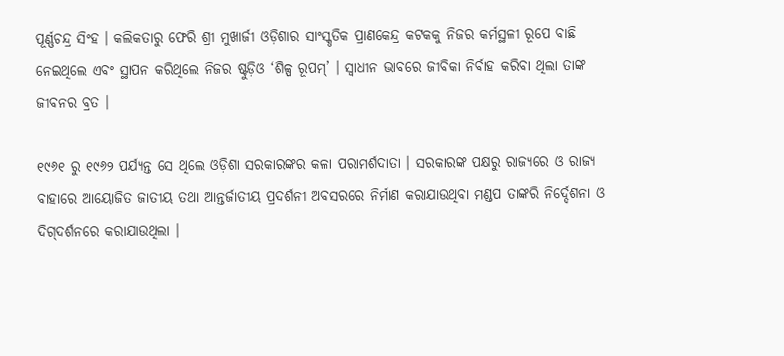ପୂର୍ଣ୍ଣଚନ୍ଦ୍ର ସିଂହ । କଲିକତାରୁ ଫେରି ଶ୍ରୀ ମୁଖାର୍ଜୀ ଓଡ଼ିଶାର ସାଂସ୍କୃତିକ ପ୍ରାଣକେନ୍ଦ୍ର କଟକକୁ ନିଜର କର୍ମସ୍ଥଳୀ ରୂପେ ବାଛି ନେଇଥିଲେ ଏବଂ ସ୍ଥାପନ କରିଥିଲେ ନିଜର ଷ୍ଟୁଡ଼ିଓ ‘ଶିଳ୍ପ ରୂପମ୍‌’ । ସ୍ୱାଧୀନ ଭାବରେ ଜୀବିକା ନିର୍ବାହ କରିବା ଥିଲା ତାଙ୍କ ଜୀବନର ବ୍ରତ ।

୧୯୬୧ ରୁ ୧୯୬୨ ପର୍ଯ୍ୟନ୍ତ ସେ ଥିଲେ ଓଡ଼ିଶା ସରକାରଙ୍କର କଳା ପରାମର୍ଶଦାତା । ସରକାରଙ୍କ ପକ୍ଷରୁ ରାଜ୍ୟରେ ଓ ରାଜ୍ୟ ବାହାରେ ଆୟୋଜିତ ଜାତୀୟ ତଥା ଆନ୍ତର୍ଜାତୀୟ ପ୍ରଦର୍ଶନୀ ଅବସରରେ ନିର୍ମାଣ କରାଯାଉଥିବା ମଣ୍ଡପ ତାଙ୍କରି ନିର୍ଦ୍ଦେଶନା ଓ ଦିଗ୍‌ଦର୍ଶନରେ କରାଯାଉଥିଲା ।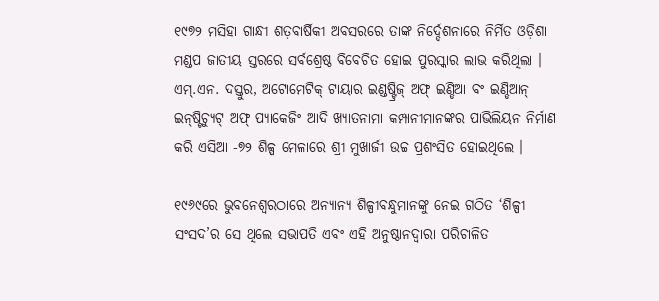୧୯୭୨ ମସିହା ଗାନ୍ଧୀ ଶତ଼ବାର୍ଷିକୀ ଅବସରରେ ତାଙ୍କ ନିର୍ଦ୍ଦେଶନାରେ ନିର୍ମିତ ଓଡ଼ିଶା ମଣ୍ଡପ ଜାତୀୟ ସ୍ତରରେ ସର୍ବଶ୍ରେଷ୍ଠ ବିବେଚିତ ହୋଇ ପୁରସ୍କାର ଲାଭ କରିଥିଲା । ଏମ୍‌.ଏନ. ଦସ୍ତୁର, ଅଟୋମେଟିକ୍ ଟାୟାର ଇଣ୍ଡଷ୍ଟ୍ରିଜ୍ ଅଫ୍ ଇଣ୍ଡିଆ ବଂ ଇଣ୍ଡିଆନ୍ ଇନ୍‌ଷ୍ଟିଚ୍ୟୁଟ୍ ଅଫ୍ ପ୍ୟାକେଜିଂ ଆଦି ଖ୍ୟାତନାମା କମ୍ପାନୀମାନଙ୍କର ପାଭିଲିୟନ ନିର୍ମାଣ କରି ଏସିଆ -୭୨ ଶିଳ୍ପ ମେଳାରେ ଶ୍ରୀ ମୁଖାର୍ଜୀ ଉଚ୍ଚ ପ୍ରଶଂସିତ ହୋଇଥିଲେ ।

୧୯୬୯ରେ ଭୁବନେଶ୍ୱରଠାରେ ଅନ୍ୟାନ୍ୟ ଶିଳ୍ପୀବନ୍ଧୁମାନଙ୍କୁ ନେଇ ଗଠିତ ‘ଶିଳ୍ପୀ ସଂସଦ’ର ସେ ଥିଲେ ସଭାପତି ଏବଂ ଏହି ଅନୁଷ୍ଠାନଦ୍ୱାରା ପରିଚାଳିତ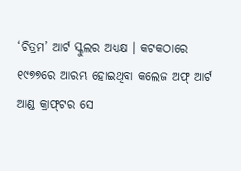‘ଚିତ୍ରମ’ ଆର୍ଟ ସ୍କୁଲର ଅଧ୍ୟକ୍ଷ । କଟକଠାରେ ୧୯୭୭ରେ ଆରମ୍ଭ ହୋଇଥିବା କଲେଜ ଅଫ୍ ଆର୍ଟ ଆଣ୍ଡ କ୍ରାଫ୍‌ଟର ସେ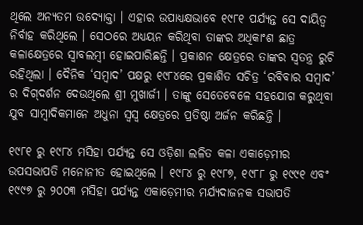ଥିଲେ ଅନ୍ୟତମ ଉଦ୍ୟୋକ୍ତା । ଏହାର ଉପାଧ୍ୟକ୍ଷଭାବେ ୧୯୮୧ ପର୍ଯ୍ୟନ୍ତ ସେ ଦାୟିତ୍ୱ ନିର୍ବାହ କରିଥିଲେ । ସେଠରେ ଅଧ୍ୟୟନ କରିଥିବା ତାଙ୍କର ଅଧିକାଂଶ ଛାତ୍ର କଳାକ୍ଷେତ୍ରରେ ସ୍ୱାବଲମ୍ବୀ ହୋଇପାରିଛନ୍ତି । ପ୍ରକାଶନ କ୍ଷେତ୍ରରେ ତାଙ୍କର ସ୍ୱତନ୍ତ୍ର ରୁଚି ରହିଥିଲା । ଦୈନିକ ‘ସମ୍ବାଦ’ ପକ୍ଷରୁ ୧୯୮୪ରେ ପ୍ରକାଶିତ ସଚିତ୍ର ‘ରବିବାର ସମ୍ବାଦ’ ର ଦିଗ୍‌ଦର୍ଶନ ଦେଉଥିଲେ ଶ୍ରୀ ମୁଖାର୍ଜୀ । ତାଙ୍କୁ ସେତେବେଳେ ସହଯୋଗ କରୁଥିବା ଯୁବ ସାମ୍ବାଦିକମାନେ ଅଧୁନା ସ୍ୱସ୍ୱ କ୍ଷେତ୍ରରେ ପ୍ରତିଷ୍ଠା ଅର୍ଜନ କରିଛନ୍ତି ।

୧୯୮୧ ରୁ ୧୯୮୪ ମସିହା ପର୍ଯ୍ୟନ୍ତ ସେ ଓଡ଼ିଶା ଲଳିତ କଳା ଏକାଡ଼େମୀର ଉପସଭାପତି ମନୋନୀତ ହୋଇଥିଲେ । ୧୯୮୪ ରୁ ୧୯୮୭, ୧୯୮୮ ରୁ ୧୯୯୧ ଏବଂ ୧୯୯୭ ରୁ ୨୦୦୩ ମସିହା ପର୍ଯ୍ୟନ୍ତ ଏକାଡ଼େମୀର ମର୍ଯ୍ୟଦାଜନକ ସଭାପତି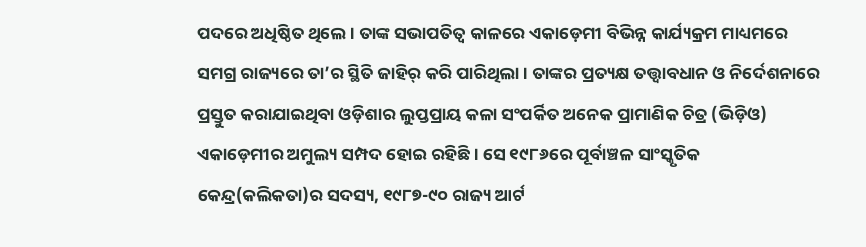ପଦରେ ଅଧିଷ୍ଠିତ ଥିଲେ । ତାଙ୍କ ସଭାପତିତ୍ୱ କାଳରେ ଏକାଡ଼େମୀ ବିଭିନ୍ନ କାର୍ଯ୍ୟକ୍ରମ ମାଧ୍ୟମରେ ସମଗ୍ର ରାଜ୍ୟରେ ତା’ର ସ୍ଥିତି ଜାହିର୍ କରି ପାରିଥିଲା । ତାଙ୍କର ପ୍ରତ୍ୟକ୍ଷ ତତ୍ତ୍ୱାବଧାନ ଓ ନିର୍ଦେଶନାରେ ପ୍ରସ୍ତୁତ କରାଯାଇଥିବା ଓଡ଼ିଶାର ଲୁପ୍ତପ୍ରାୟ କଳା ସଂପର୍କିତ ଅନେକ ପ୍ରାମାଣିକ ଚିତ୍ର (ଭିଡ଼ିଓ) ଏକାଡ଼େମୀର ଅମୁଲ୍ୟ ସମ୍ପଦ ହୋଇ ରହିଛି । ସେ ୧୯୮୬ରେ ପୂର୍ବାଞ୍ଚଳ ସାଂସ୍କୃତିକ କେନ୍ଦ୍ର(କଲିକତା)ର ସଦସ୍ୟ, ୧୯୮୭-୯୦ ରାଜ୍ୟ ଆର୍ଟ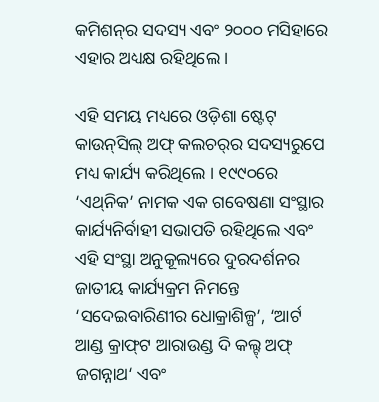କମିଶନ୍‌ର ସଦସ୍ୟ ଏବଂ ୨୦୦୦ ମସିହାରେ ଏହାର ଅଧ୍ୟକ୍ଷ ରହିଥିଲେ ।

ଏହି ସମୟ ମଧ୍ୟରେ ଓଡ଼ିଶା ଷ୍ଟେଟ୍ କାଉନ୍‌ସିଲ୍ ଅଫ୍ କଲଚର୍‌ର ସଦସ୍ୟରୁପେ ମଧ୍ୟ କାର୍ଯ୍ୟ କରିଥିଲେ । ୧୯୯୦ରେ ‘ଏଥ୍‌ନିକ’ ନାମକ ଏକ ଗବେଷଣା ସଂସ୍ଥାର କାର୍ଯ୍ୟନିର୍ବାହୀ ସଭାପତି ରହିଥିଲେ ଏବଂ ଏହି ସଂସ୍ଥା ଅନୁକୂଲ୍ୟରେ ଦୁରଦର୍ଶନର ଜାତୀୟ କାର୍ଯ୍ୟକ୍ରମ ନିମନ୍ତେ ‘ସଦେଇବାରିଣୀର ଧୋକ୍ରାଶିଳ୍ପ’, ‘ଆର୍ଟ ଆଣ୍ଡ କ୍ରାଫ୍‌ଟ ଆରାଉଣ୍ଡ ଦି କଲ୍ଟ୍ ଅଫ୍ ଜଗନ୍ନାଥ‘ ଏବଂ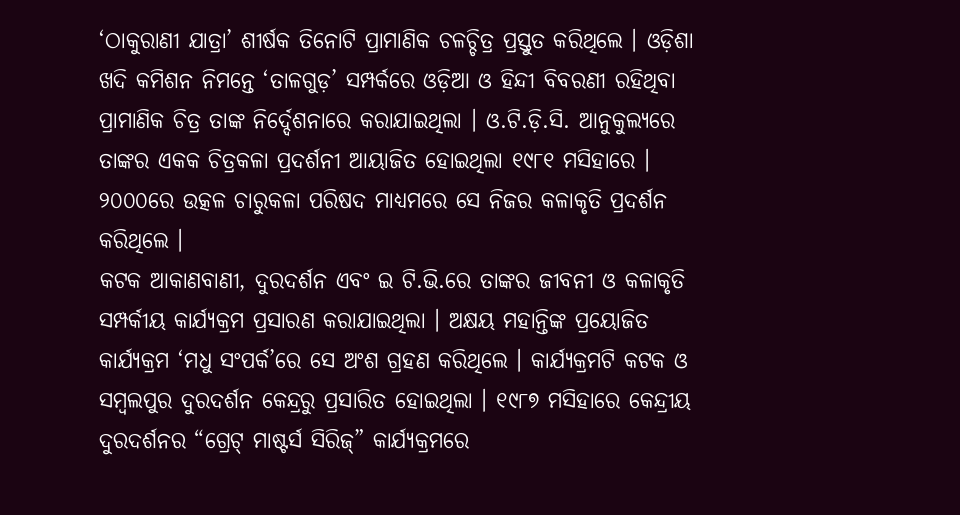‘ଠାକୁରାଣୀ ଯାତ୍ରା’ ଶୀର୍ଷକ ତିନୋଟି ପ୍ରାମାଣିକ ଚଳଚ୍ଚିତ୍ର ପ୍ରସ୍ତୁତ କରିଥିଲେ । ଓଡ଼ିଶା ଖଦି କମିଶନ ନିମନ୍ତେ ‘ତାଳଗୁଡ଼’ ସମ୍ପର୍କରେ ଓଡ଼ିଆ ଓ ହିନ୍ଦୀ ବିବରଣୀ ରହିଥିବା ପ୍ରାମାଣିକ ଚିତ୍ର ତାଙ୍କ ନିର୍ଦ୍ଦେଶନାରେ କରାଯାଇଥିଲା । ଓ.ଟି.ଡ଼ି.ସି. ଆନୁକୁଲ୍ୟରେ ତାଙ୍କର ଏକକ ଚିତ୍ରକଳା ପ୍ରଦର୍ଶନୀ ଆୟାଜିତ ହୋଇଥିଲା ୧୯୮୧ ମସିହାରେ । ୨୦୦୦ରେ ଉତ୍କଳ ଚାରୁକଳା ପରିଷଦ ମାଧ୍ୟମରେ ସେ ନିଜର କଳାକୃତି ପ୍ରଦର୍ଶନ କରିଥିଲେ ।
କଟକ ଆକାଣବାଣୀ, ଦୁରଦର୍ଶନ ଏବଂ ଇ ଟି.ଭି.ରେ ତାଙ୍କର ଜୀବନୀ ଓ କଳାକୃତି ସମ୍ପର୍କୀୟ କାର୍ଯ୍ୟକ୍ରମ ପ୍ରସାରଣ କରାଯାଇଥିଲା । ଅକ୍ଷୟ ମହାନ୍ତିଙ୍କ ପ୍ରୟୋଜିତ କାର୍ଯ୍ୟକ୍ରମ ‘ମଧୁ ସଂପର୍କ’ରେ ସେ ଅଂଶ ଗ୍ରହଣ କରିଥିଲେ । କାର୍ଯ୍ୟକ୍ରମଟି କଟକ ଓ ସମ୍ବଲପୁର ଦୁରଦର୍ଶନ କେନ୍ଦ୍ରରୁ ପ୍ରସାରିତ ହୋଇଥିଲା । ୧୯୮୭ ମସିହାରେ କେନ୍ଦ୍ରୀୟ ଦୁରଦର୍ଶନର “ଗ୍ରେଟ୍ ମାଷ୍ଟର୍ସ ସିରିଜ୍‌” କାର୍ଯ୍ୟକ୍ରମରେ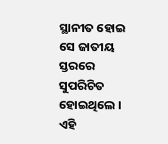ସ୍ଥାନୀତ ହୋଇ ସେ ଜାତୀୟ ସ୍ତରରେ ସୁପରିଚିତ ହୋଇଥିଲେ । ଏହି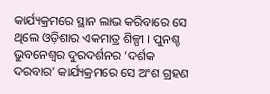କାର୍ଯ୍ୟକ୍ରମରେ ସ୍ଥାନ ଲାଭ କରିବାରେ ସେ ଥିଲେ ଓଡ଼ିଶାର ଏକମାତ୍ର ଶିଳ୍ପୀ । ପୁନଶ୍ଚ ଭୁବନେଶ୍ୱର ଦୁରଦର୍ଶନର ‘ଦର୍ଶକ ଦରବାର’ କାର୍ଯ୍ୟକ୍ରମରେ ସେ ଅଂଶ ଗ୍ରହଣ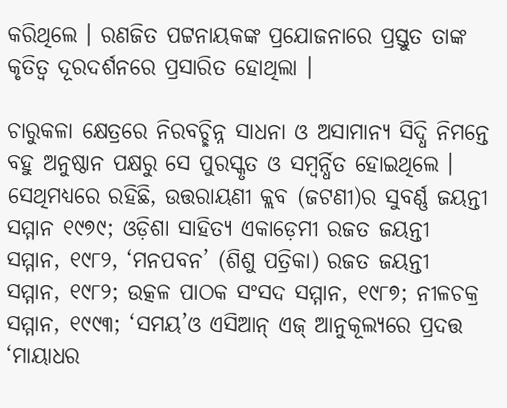କରିଥିଲେ । ରଣଜିତ ପଟ୍ଟନାୟକଙ୍କ ପ୍ରଯୋଜନାରେ ପ୍ରସ୍ତୁତ ତାଙ୍କ କୃତିତ୍ୱ ଦୂରଦର୍ଶନରେ ପ୍ରସାରିତ ହୋଥିଲା ।

ଚାରୁକଳା କ୍ଷେତ୍ରରେ ନିରବଚ୍ଛିନ୍ନ ସାଧନା ଓ ଅସାମାନ୍ୟ ସିଦ୍ଧି ନିମନ୍ତେ ବହୁ ଅନୁଷ୍ଠାନ ପକ୍ଷରୁ ସେ ପୁରସ୍କୃତ ଓ ସମ୍ବର୍ନ୍ଧିତ ହୋଇଥିଲେ । ସେଥିମଧ୍ୟରେ ରହିଛି, ଉତ୍ତରାୟଣୀ କ୍ଲବ (ଜଟଣୀ)ର ସୁବର୍ଣ୍ଣ ଜୟନ୍ତୀ ସମ୍ମାନ ୧୯୭୯; ଓଡ଼ିଶା ସାହିତ୍ୟ ଏକାଡ଼େମୀ ରଜତ ଜୟନ୍ତୀ ସମ୍ମାନ, ୧୯୮୨, ‘ମନପବନ’ (ଶିଶୁ ପତ୍ରିକା) ରଜତ ଜୟନ୍ତୀ ସମ୍ମାନ, ୧୯୮୨; ଉତ୍କଳ ପାଠକ ସଂସଦ ସମ୍ମାନ, ୧୯୮୭; ନୀଳଚକ୍ର ସମ୍ମାନ, ୧୯୯୩; ‘ସମୟ’ଓ ଏସିଆନ୍ ଏଜ୍ ଆନୁକୂଲ୍ୟରେ ପ୍ରଦତ୍ତ ‘ମାୟାଧର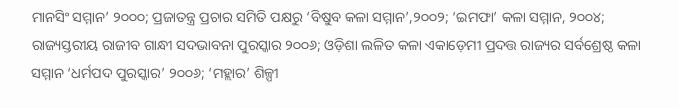ମାନସିଂ ସମ୍ମାନ’ ୨୦୦୦; ପ୍ରଜାତନ୍ତ୍ର ପ୍ରଚାର ସମିତି ପକ୍ଷରୁ ‘ବିଷୁବ କଳା ସମ୍ମାନ’,୨୦୦୨; ‘ଇମଫା’ କଳା ସମ୍ମାନ, ୨୦୦୪; ରାଜ୍ୟସ୍ତରୀୟ ରାଜୀବ ଗାନ୍ଧୀ ସଦଭାବନା ପୁରସ୍କାର ୨୦୦୬; ଓଡ଼ିଶା ଲଳିତ କଳା ଏକାଡ଼େମୀ ପ୍ରଦତ୍ତ ରାଜ୍ୟର ସର୍ବଶ୍ରେଷ୍ଠ କଳା ସମ୍ମାନ ‘ଧର୍ମପଦ ପୁରସ୍କାର’ ୨୦୦୬; ‘ମହ୍ଲାର’ ଶିଳ୍ପୀ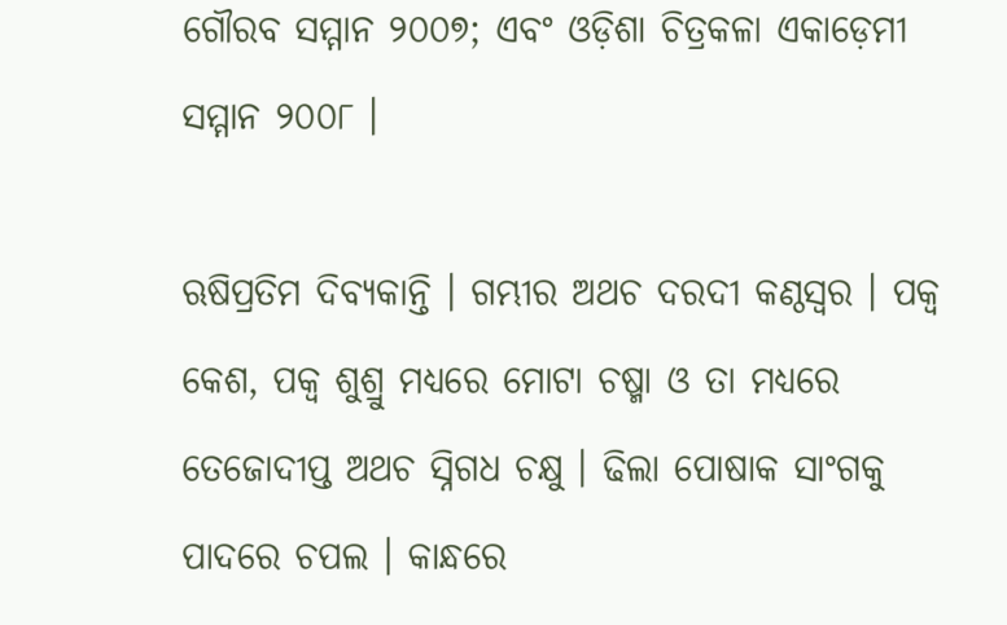ଗୌରବ ସମ୍ମାନ ୨୦୦୭; ଏବଂ ଓଡ଼ିଶା ଚିତ୍ରକଳା ଏକାଡ଼େମୀ ସମ୍ମାନ ୨୦୦୮ ।

ଋଷିପ୍ରତିମ ଦିବ୍ୟକାନ୍ତି । ଗମ୍ଭୀର ଅଥଚ ଦରଦୀ କଣ୍ଠସ୍ୱର । ପକ୍ୱ କେଶ, ପକ୍ୱ ଶୁଶ୍ରୁ ମଧ୍ୟରେ ମୋଟା ଚଷ୍ମା ଓ ତା ମଧ୍ୟରେ ତେଜୋଦୀପ୍ତ ଅଥଚ ସ୍ନିଗଧ ଚକ୍ଷୁ । ଢିଲା ପୋଷାକ ସାଂଗକୁ ପାଦରେ ଚପଲ । କାନ୍ଧରେ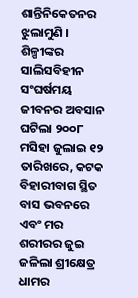ଶାନ୍ତିନିକେତନର ଝୁଲାମୁଣି । ଶିଳ୍ପୀଙ୍କର ସାଲିସବିହୀନ ସଂଘର୍ଷମୟ ଜୀବନର ଅବସାନ ଘଟିଲା ୨୦୦୮ ମସିହା ଜୁଲାଇ ୧୨ ତାରିଖରେ, କଟକ ବିହାରୀବାଗ ସ୍ଥିତ ବାସ ଭବନରେ ଏବଂ ମର ଶରୀରର ଜୁଇ ଜଳିଲା ଶ୍ରୀକ୍ଷେତ୍ର ଧାମର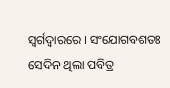ସ୍ୱର୍ଗଦ୍ୱାରରେ । ସଂଯୋଗବଶତଃ ସେଦିନ ଥିଲା ପବିତ୍ର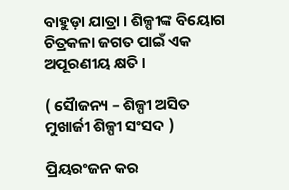ବାହୁଡ଼ା ଯାତ୍ରା । ଶିଳ୍ପୀଙ୍କ ବିୟୋଗ ଚିତ୍ରକଳା ଜଗତ ପାଇଁ ଏକ ଅପୂରଣୀୟ କ୍ଷତି ।

( ସୈାଜନ୍ୟ – ଶିଳ୍ପୀ ଅସିତ ମୁଖାର୍ଜୀ ଶିଳ୍ପୀ ସଂସଦ )

ପ୍ରିୟରଂଜନ କର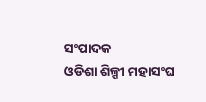ସଂପାଦକ
ଓଡିଶା ଶିଳ୍ପୀ ମହାସଂଘ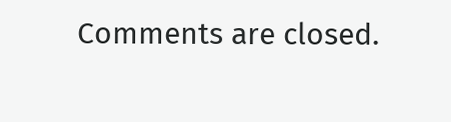Comments are closed.